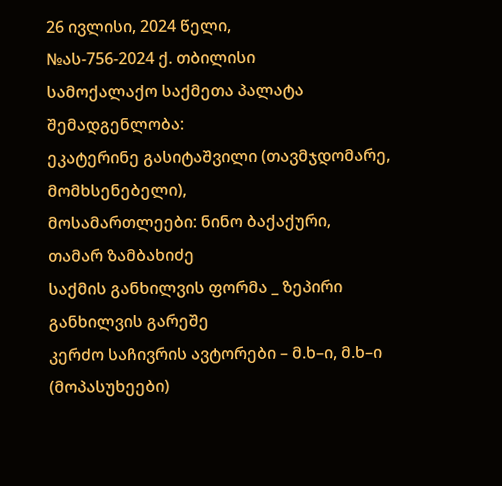26 ივლისი, 2024 წელი,
№ას-756-2024 ქ. თბილისი
სამოქალაქო საქმეთა პალატა
შემადგენლობა:
ეკატერინე გასიტაშვილი (თავმჯდომარე, მომხსენებელი),
მოსამართლეები: ნინო ბაქაქური,
თამარ ზამბახიძე
საქმის განხილვის ფორმა _ ზეპირი განხილვის გარეშე
კერძო საჩივრის ავტორები – მ.ხ–ი, მ.ხ–ი (მოპასუხეები)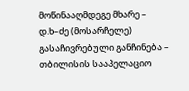მოწინააღმდეგე მხარე – დ.ხ–ძე (მოსარჩელე)
გასაჩივრებული განჩინება – თბილისის სააპელაციო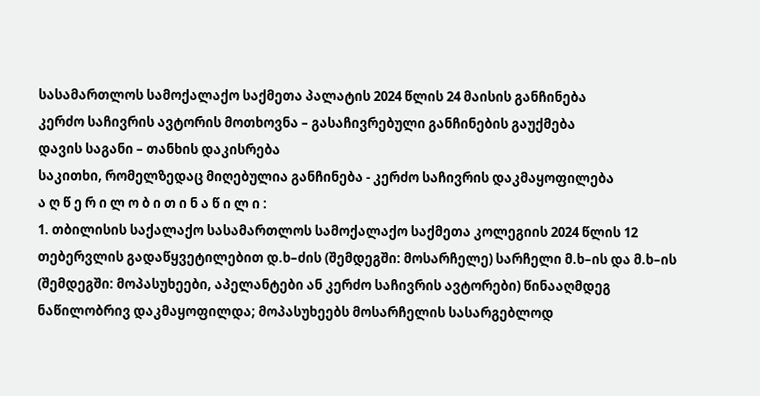სასამართლოს სამოქალაქო საქმეთა პალატის 2024 წლის 24 მაისის განჩინება
კერძო საჩივრის ავტორის მოთხოვნა – გასაჩივრებული განჩინების გაუქმება
დავის საგანი – თანხის დაკისრება
საკითხი, რომელზედაც მიღებულია განჩინება - კერძო საჩივრის დაკმაყოფილება
ა ღ წ ე რ ი ლ ო ბ ი თ ი ნ ა წ ი ლ ი :
1. თბილისის საქალაქო სასამართლოს სამოქალაქო საქმეთა კოლეგიის 2024 წლის 12 თებერვლის გადაწყვეტილებით დ.ხ–ძის (შემდეგში: მოსარჩელე) სარჩელი მ.ხ–ის და მ.ხ–ის (შემდეგში: მოპასუხეები, აპელანტები ან კერძო საჩივრის ავტორები) წინააღმდეგ ნაწილობრივ დაკმაყოფილდა; მოპასუხეებს მოსარჩელის სასარგებლოდ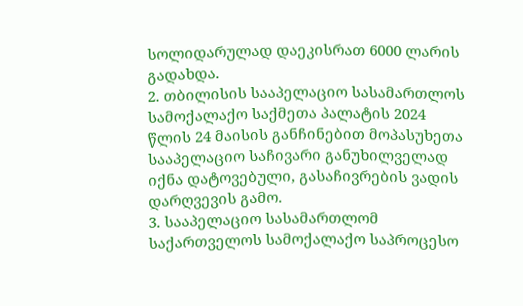სოლიდარულად დაეკისრათ 6000 ლარის გადახდა.
2. თბილისის სააპელაციო სასამართლოს სამოქალაქო საქმეთა პალატის 2024 წლის 24 მაისის განჩინებით მოპასუხეთა სააპელაციო საჩივარი განუხილველად იქნა დატოვებული, გასაჩივრების ვადის დარღვევის გამო.
3. სააპელაციო სასამართლომ საქართველოს სამოქალაქო საპროცესო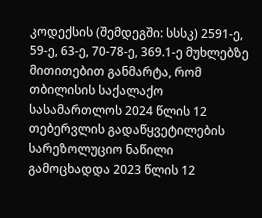კოდექსის (შემდეგში: სსსკ) 2591-ე, 59-ე, 63-ე, 70-78-ე, 369.1-ე მუხლებზე მითითებით განმარტა, რომ თბილისის საქალაქო სასამართლოს 2024 წლის 12 თებერვლის გადაწყვეტილების სარეზოლუციო ნაწილი გამოცხადდა 2023 წლის 12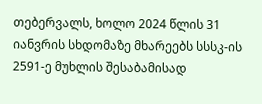თებერვალს, ხოლო 2024 წლის 31 იანვრის სხდომაზე მხარეებს სსსკ-ის 2591-ე მუხლის შესაბამისად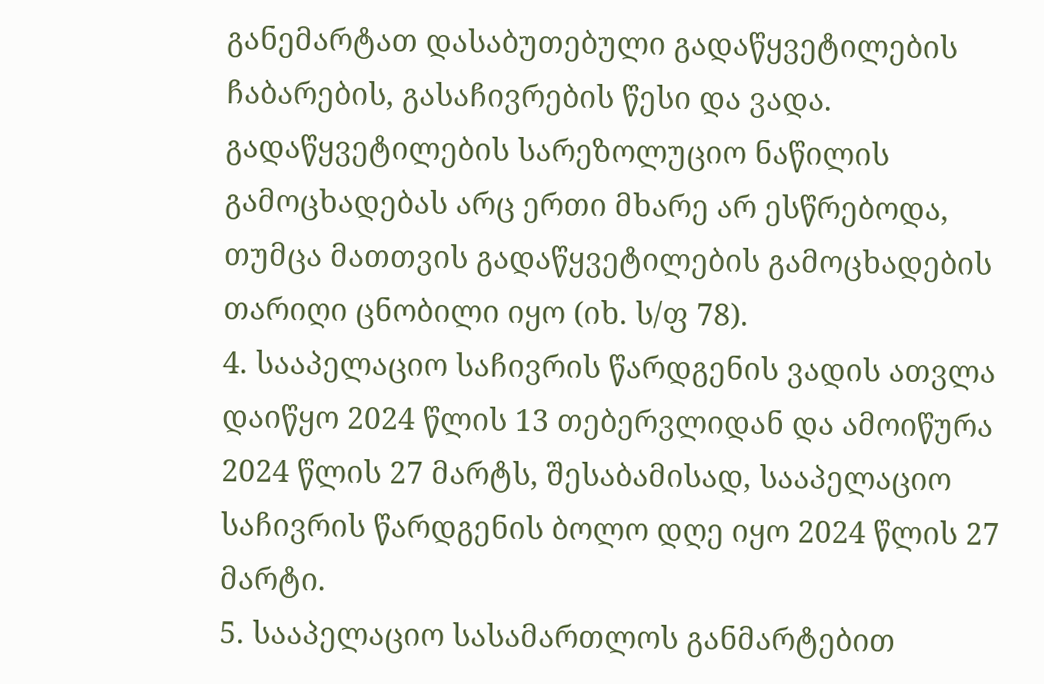განემარტათ დასაბუთებული გადაწყვეტილების ჩაბარების, გასაჩივრების წესი და ვადა. გადაწყვეტილების სარეზოლუციო ნაწილის გამოცხადებას არც ერთი მხარე არ ესწრებოდა, თუმცა მათთვის გადაწყვეტილების გამოცხადების თარიღი ცნობილი იყო (იხ. ს/ფ 78).
4. სააპელაციო საჩივრის წარდგენის ვადის ათვლა დაიწყო 2024 წლის 13 თებერვლიდან და ამოიწურა 2024 წლის 27 მარტს, შესაბამისად, სააპელაციო საჩივრის წარდგენის ბოლო დღე იყო 2024 წლის 27 მარტი.
5. სააპელაციო სასამართლოს განმარტებით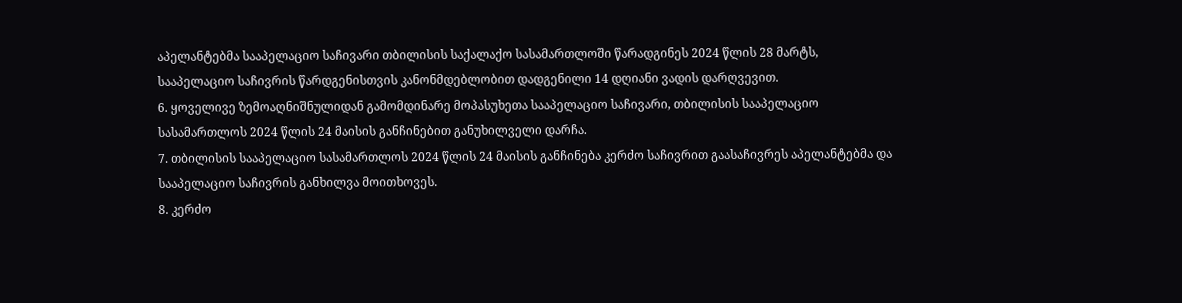აპელანტებმა სააპელაციო საჩივარი თბილისის საქალაქო სასამართლოში წარადგინეს 2024 წლის 28 მარტს, სააპელაციო საჩივრის წარდგენისთვის კანონმდებლობით დადგენილი 14 დღიანი ვადის დარღვევით.
6. ყოველივე ზემოაღნიშნულიდან გამომდინარე მოპასუხეთა სააპელაციო საჩივარი, თბილისის სააპელაციო სასამართლოს 2024 წლის 24 მაისის განჩინებით განუხილველი დარჩა.
7. თბილისის სააპელაციო სასამართლოს 2024 წლის 24 მაისის განჩინება კერძო საჩივრით გაასაჩივრეს აპელანტებმა და სააპელაციო საჩივრის განხილვა მოითხოვეს.
8. კერძო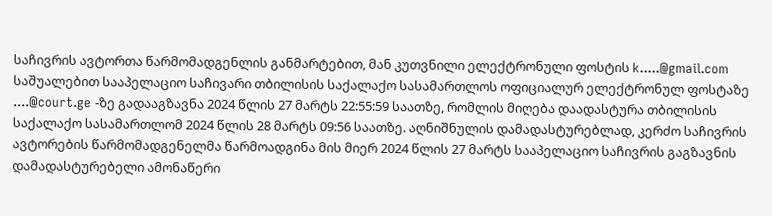საჩივრის ავტორთა წარმომადგენლის განმარტებით, მან კუთვნილი ელექტრონული ფოსტის k.....@gmail.com საშუალებით სააპელაციო საჩივარი თბილისის საქალაქო სასამართლოს ოფიციალურ ელექტრონულ ფოსტაზე ....@court.ge -ზე გადააგზავნა 2024 წლის 27 მარტს 22:55:59 საათზე, რომლის მიღება დაადასტურა თბილისის საქალაქო სასამართლომ 2024 წლის 28 მარტს 09:56 საათზე. აღნიშნულის დამადასტურებლად, კერძო საჩივრის ავტორების წარმომადგენელმა წარმოადგინა მის მიერ 2024 წლის 27 მარტს სააპელაციო საჩივრის გაგზავნის დამადასტურებელი ამონაწერი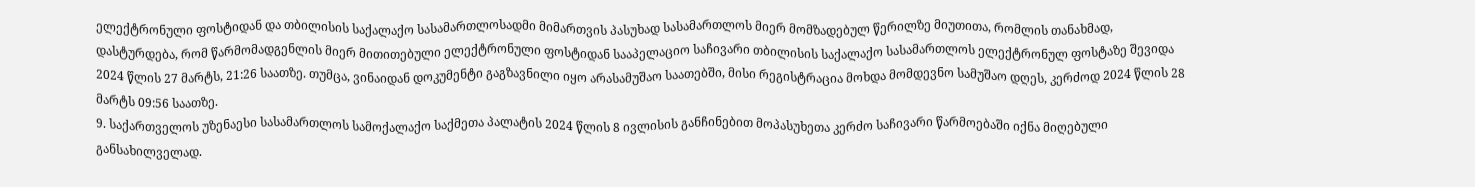ელექტრონული ფოსტიდან და თბილისის საქალაქო სასამართლოსადმი მიმართვის პასუხად სასამართლოს მიერ მომზადებულ წერილზე მიუთითა, რომლის თანახმად, დასტურდება, რომ წარმომადგენლის მიერ მითითებული ელექტრონული ფოსტიდან სააპელაციო საჩივარი თბილისის საქალაქო სასამართლოს ელექტრონულ ფოსტაზე შევიდა 2024 წლის 27 მარტს, 21:26 საათზე. თუმცა, ვინაიდან დოკუმენტი გაგზავნილი იყო არასამუშაო საათებში, მისი რეგისტრაცია მოხდა მომდევნო სამუშაო დღეს, კერძოდ 2024 წლის 28 მარტს 09:56 საათზე.
9. საქართველოს უზენაესი სასამართლოს სამოქალაქო საქმეთა პალატის 2024 წლის 8 ივლისის განჩინებით მოპასუხეთა კერძო საჩივარი წარმოებაში იქნა მიღებული განსახილველად.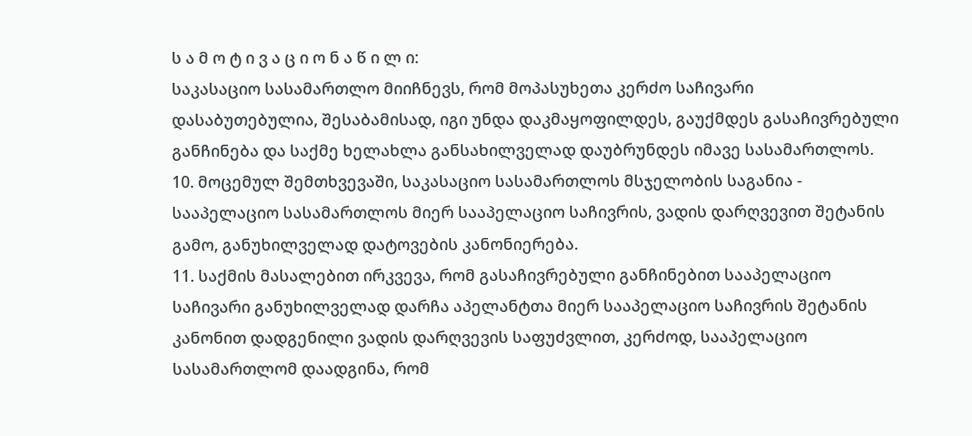ს ა მ ო ტ ი ვ ა ც ი ო ნ ა წ ი ლ ი:
საკასაციო სასამართლო მიიჩნევს, რომ მოპასუხეთა კერძო საჩივარი დასაბუთებულია, შესაბამისად, იგი უნდა დაკმაყოფილდეს, გაუქმდეს გასაჩივრებული განჩინება და საქმე ხელახლა განსახილველად დაუბრუნდეს იმავე სასამართლოს.
10. მოცემულ შემთხვევაში, საკასაციო სასამართლოს მსჯელობის საგანია - სააპელაციო სასამართლოს მიერ სააპელაციო საჩივრის, ვადის დარღვევით შეტანის გამო, განუხილველად დატოვების კანონიერება.
11. საქმის მასალებით ირკვევა, რომ გასაჩივრებული განჩინებით სააპელაციო საჩივარი განუხილველად დარჩა აპელანტთა მიერ სააპელაციო საჩივრის შეტანის კანონით დადგენილი ვადის დარღვევის საფუძვლით, კერძოდ, სააპელაციო სასამართლომ დაადგინა, რომ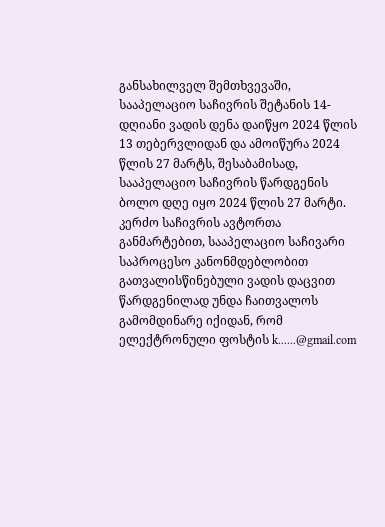განსახილველ შემთხვევაში, სააპელაციო საჩივრის შეტანის 14-დღიანი ვადის დენა დაიწყო 2024 წლის 13 თებერვლიდან და ამოიწურა 2024 წლის 27 მარტს, შესაბამისად, სააპელაციო საჩივრის წარდგენის ბოლო დღე იყო 2024 წლის 27 მარტი. კერძო საჩივრის ავტორთა განმარტებით, სააპელაციო საჩივარი საპროცესო კანონმდებლობით გათვალისწინებული ვადის დაცვით წარდგენილად უნდა ჩაითვალოს გამომდინარე იქიდან, რომ ელექტრონული ფოსტის k......@gmail.com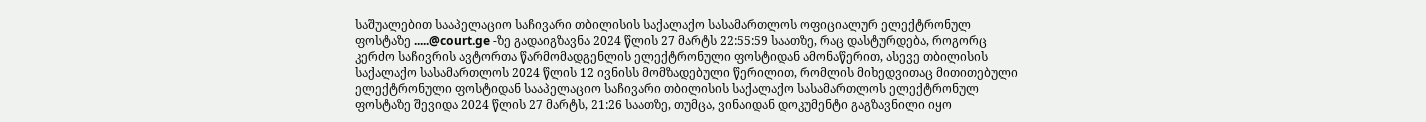საშუალებით სააპელაციო საჩივარი თბილისის საქალაქო სასამართლოს ოფიციალურ ელექტრონულ ფოსტაზე .....@court.ge -ზე გადაიგზავნა 2024 წლის 27 მარტს 22:55:59 საათზე, რაც დასტურდება, როგორც კერძო საჩივრის ავტორთა წარმომადგენლის ელექტრონული ფოსტიდან ამონაწერით, ასევე თბილისის საქალაქო სასამართლოს 2024 წლის 12 ივნისს მომზადებული წერილით, რომლის მიხედვითაც მითითებული ელექტრონული ფოსტიდან სააპელაციო საჩივარი თბილისის საქალაქო სასამართლოს ელექტრონულ ფოსტაზე შევიდა 2024 წლის 27 მარტს, 21:26 საათზე, თუმცა, ვინაიდან დოკუმენტი გაგზავნილი იყო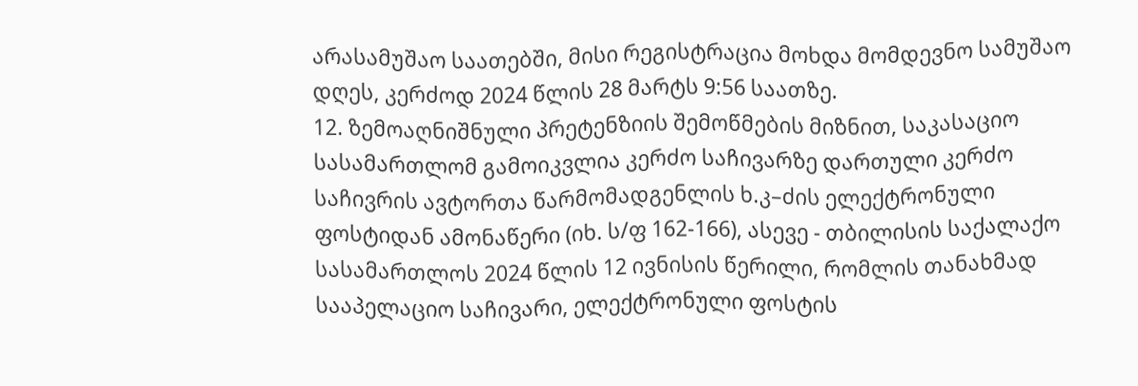არასამუშაო საათებში, მისი რეგისტრაცია მოხდა მომდევნო სამუშაო დღეს, კერძოდ 2024 წლის 28 მარტს 9:56 საათზე.
12. ზემოაღნიშნული პრეტენზიის შემოწმების მიზნით, საკასაციო სასამართლომ გამოიკვლია კერძო საჩივარზე დართული კერძო საჩივრის ავტორთა წარმომადგენლის ხ.კ–ძის ელექტრონული ფოსტიდან ამონაწერი (იხ. ს/ფ 162-166), ასევე - თბილისის საქალაქო სასამართლოს 2024 წლის 12 ივნისის წერილი, რომლის თანახმად სააპელაციო საჩივარი, ელექტრონული ფოსტის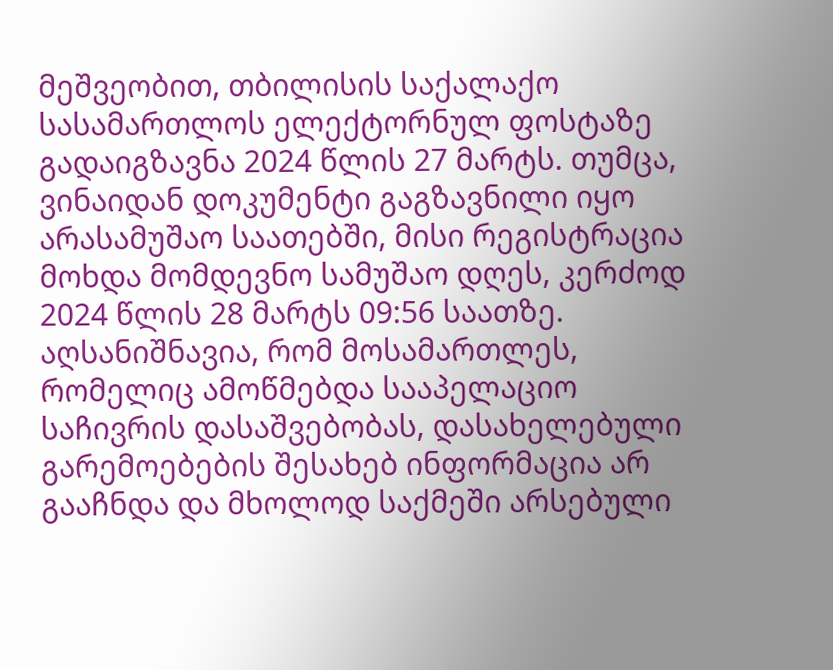მეშვეობით, თბილისის საქალაქო სასამართლოს ელექტორნულ ფოსტაზე გადაიგზავნა 2024 წლის 27 მარტს. თუმცა, ვინაიდან დოკუმენტი გაგზავნილი იყო არასამუშაო საათებში, მისი რეგისტრაცია მოხდა მომდევნო სამუშაო დღეს, კერძოდ 2024 წლის 28 მარტს 09:56 საათზე. აღსანიშნავია, რომ მოსამართლეს, რომელიც ამოწმებდა სააპელაციო საჩივრის დასაშვებობას, დასახელებული გარემოებების შესახებ ინფორმაცია არ გააჩნდა და მხოლოდ საქმეში არსებული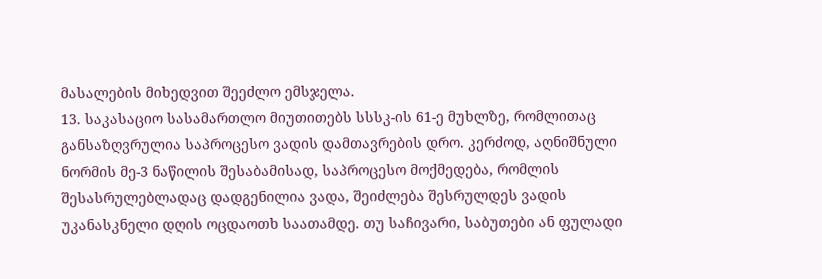მასალების მიხედვით შეეძლო ემსჯელა.
13. საკასაციო სასამართლო მიუთითებს სსსკ-ის 61-ე მუხლზე, რომლითაც განსაზღვრულია საპროცესო ვადის დამთავრების დრო. კერძოდ, აღნიშნული ნორმის მე-3 ნაწილის შესაბამისად, საპროცესო მოქმედება, რომლის შესასრულებლადაც დადგენილია ვადა, შეიძლება შესრულდეს ვადის უკანასკნელი დღის ოცდაოთხ საათამდე. თუ საჩივარი, საბუთები ან ფულადი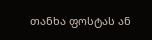თანხა ფოსტას ან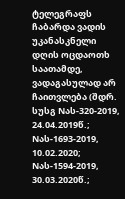ტელეგრაფს ჩაბარდა ვადის უკანასკნელი დღის ოცდაოთხ საათამდე, ვადაგასულად არ ჩაითვლება (შდრ. სუსგ Nას-320-2019, 24.04.2019წ.; Nას-1693-2019, 10.02.2020; Nას-1594-2019, 30.03.2020წ.;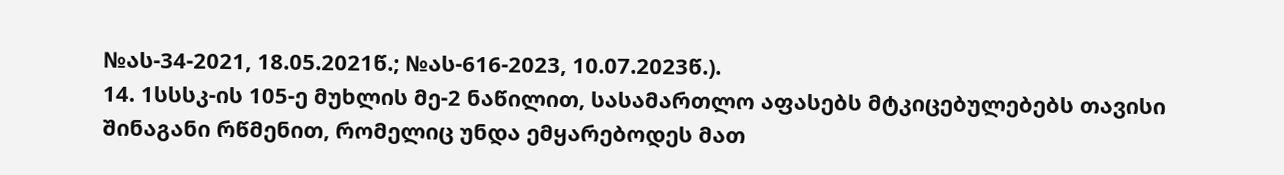№ას-34-2021, 18.05.2021წ.; №ას-616-2023, 10.07.2023წ.).
14. 1სსსკ-ის 105-ე მუხლის მე-2 ნაწილით, სასამართლო აფასებს მტკიცებულებებს თავისი შინაგანი რწმენით, რომელიც უნდა ემყარებოდეს მათ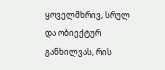ყოველმხრივ, სრულ და ობიექტურ განხილვას, რის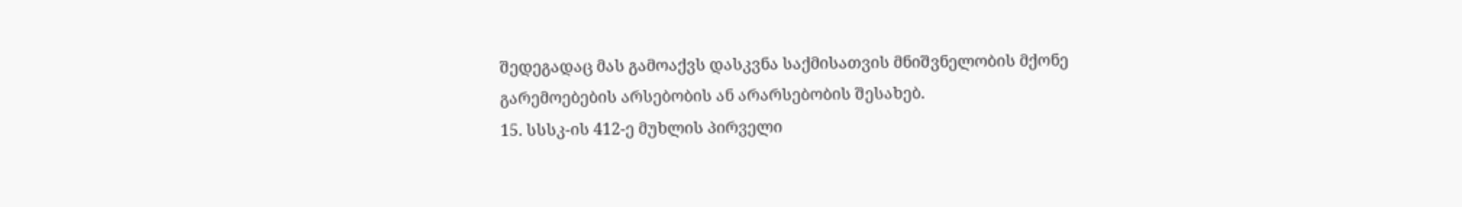შედეგადაც მას გამოაქვს დასკვნა საქმისათვის მნიშვნელობის მქონე გარემოებების არსებობის ან არარსებობის შესახებ.
15. სსსკ-ის 412-ე მუხლის პირველი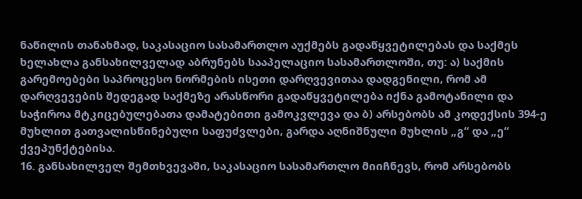ნაწილის თანახმად, საკასაციო სასამართლო აუქმებს გადაწყვეტილებას და საქმეს ხელახლა განსახილველად აბრუნებს სააპელაციო სასამართლოში, თუ: ა) საქმის გარემოებები საპროცესო ნორმების ისეთი დარღვევითაა დადგენილი, რომ ამ დარღვევების შედეგად საქმეზე არასწორი გადაწყვეტილება იქნა გამოტანილი და საჭიროა მტკიცებულებათა დამატებითი გამოკვლევა და ბ) არსებობს ამ კოდექსის 394-ე მუხლით გათვალისწინებული საფუძვლები, გარდა აღნიშნული მუხლის „გ“ და „ე“ ქვეპუნქტებისა.
16. განსახილველ შემთხვევაში, საკასაციო სასამართლო მიიჩნევს, რომ არსებობს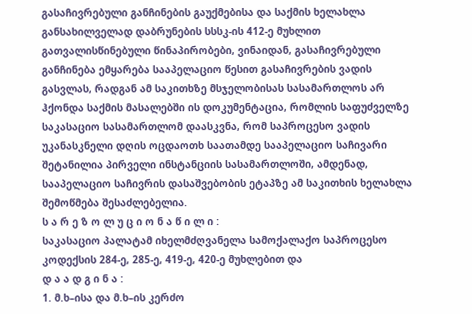გასაჩივრებული განჩინების გაუქმებისა და საქმის ხელახლა განსახილველად დაბრუნების სსსკ-ის 412-ე მუხლით გათვალისწინებული წინაპირობები, ვინაიდან, გასაჩივრებული განჩინება ემყარება სააპელაციო წესით გასაჩივრების ვადის გასვლას, რადგან ამ საკითხზე მსჯელობისას სასამართლოს არ ჰქონდა საქმის მასალებში ის დოკუმენტაცია, რომლის საფუძველზე საკასაციო სასამართლომ დაასკვნა, რომ საპროცესო ვადის უკანასკნელი დღის ოცდაოთხ საათამდე სააპელაციო საჩივარი შეტანილია პირველი ინსტანციის სასამართლოში, ამდენად, სააპელაციო საჩივრის დასაშვებობის ეტაპზე ამ საკითხის ხელახლა შემოწმება შესაძლებელია.
ს ა რ ე ზ ო ლ უ ც ი ო ნ ა წ ი ლ ი :
საკასაციო პალატამ იხელმძღვანელა სამოქალაქო საპროცესო კოდექსის 284-ე, 285-ე, 419-ე, 420-ე მუხლებით და
დ ა ა დ გ ი ნ ა :
1. მ.ხ–ისა და მ.ხ–ის კერძო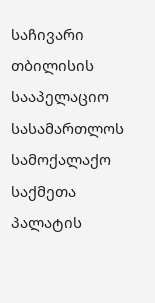საჩივარი თბილისის სააპელაციო სასამართლოს სამოქალაქო საქმეთა პალატის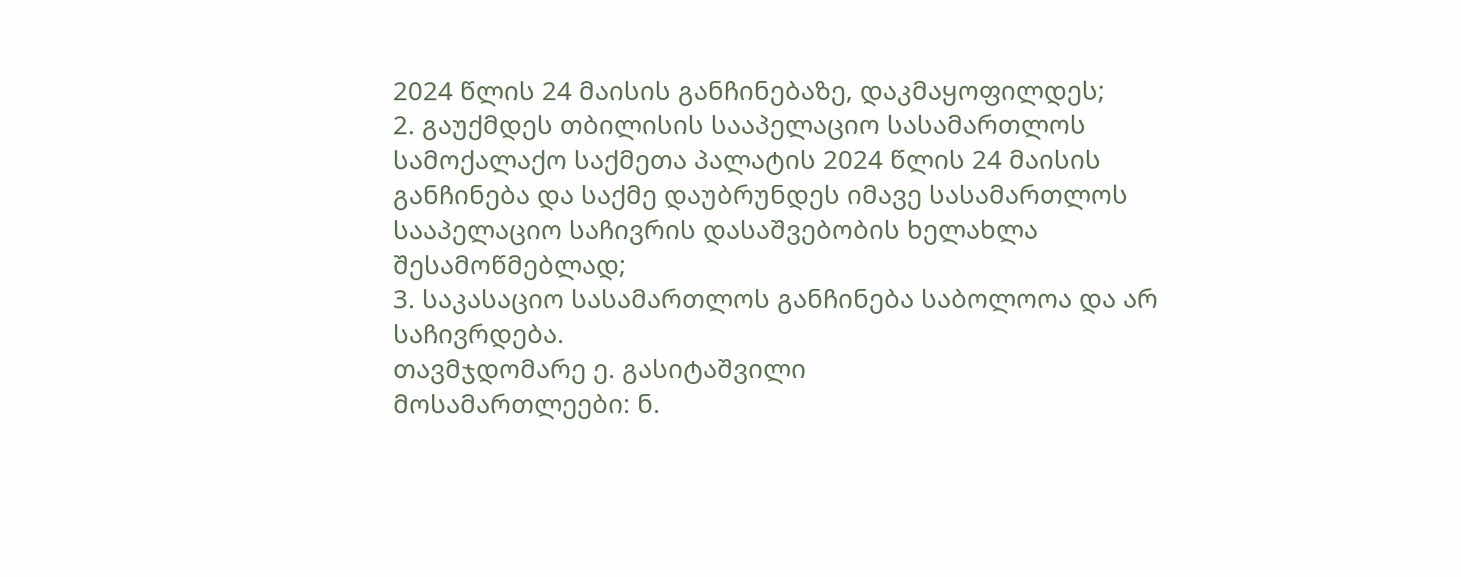2024 წლის 24 მაისის განჩინებაზე, დაკმაყოფილდეს;
2. გაუქმდეს თბილისის სააპელაციო სასამართლოს სამოქალაქო საქმეთა პალატის 2024 წლის 24 მაისის განჩინება და საქმე დაუბრუნდეს იმავე სასამართლოს სააპელაციო საჩივრის დასაშვებობის ხელახლა შესამოწმებლად;
3. საკასაციო სასამართლოს განჩინება საბოლოოა და არ საჩივრდება.
თავმჯდომარე ე. გასიტაშვილი
მოსამართლეები: ნ.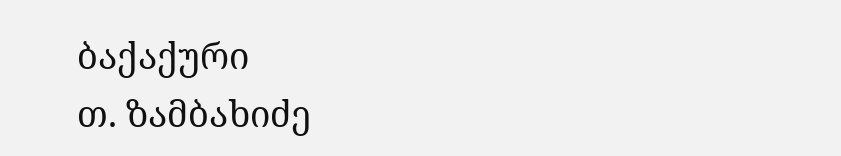ბაქაქური
თ. ზამბახიძე